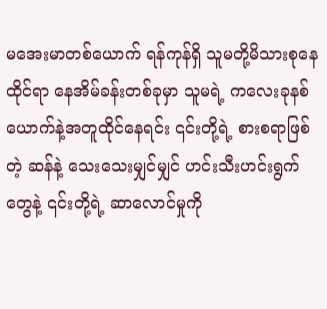မအေးမာတစ်ယောက် ရန်ကုန်ရှိ သူမတို့မိသားစုနေထိုင်ရာ နေအိမ်ခန်းတစ်ခုမှာ သူမရဲ့ ကလေးခုနစ်ယောက်နဲ့အတူထိုင်နေရင်း ၎င်းတို့ရဲ့ စားစရာဖြစ်တဲ့ ဆန်နဲ့ သေးသေးမျှင်မျှင် ဟင်းသီးဟင်းရွက်တွေနဲ့ ၎င်းတို့ရဲ့ ဆာလောင်မှုကို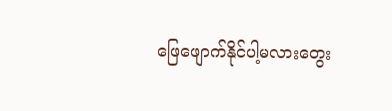ဖြေဖျောက်နိုင်ပါ့မလားတွေး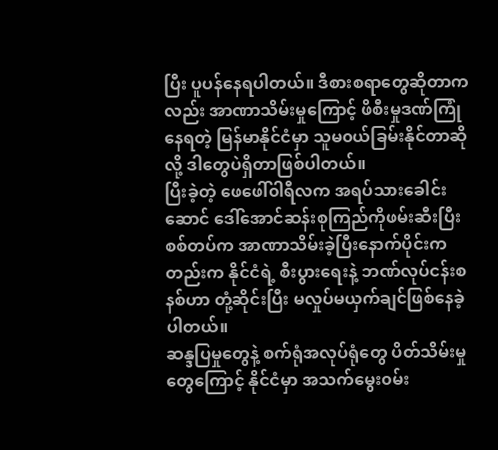ပြီး ပူပန်နေရပါတယ်။ ဒီစားစရာတွေဆိုတာကလည်း အာဏာသိမ်းမှုကြောင့် ဖိစီးမှုဒဏ်ကြုံနေရတဲ့ မြန်မာနိုင်ငံမှာ သူမ၀ယ်ခြမ်းနိုင်တာဆိုလို့ ဒါတွေပဲရှိတာဖြစ်ပါတယ်။
ပြီးခဲ့တဲ့ ဖေဖေါ်၀ါရီလက အရပ်သားခေါင်းဆောင် ဒေါ်အောင်ဆန်းစုကြည်ကိုဖမ်းဆီးပြီး စစ်တပ်က အာဏာသိမ်းခဲ့ပြီးနောက်ပိုင်းကတည်းက နိုင်ငံရဲ့ စီးပွားရေးနဲ့ ဘဏ်လုပ်ငန်းစနစ်ဟာ တုံ့ဆိုင်းပြီး မလှုပ်မယှက်ချင်ဖြစ်နေခဲ့ပါတယ်။
ဆန္ဒပြမှုတွေနဲ့ စက်ရုံအလုပ်ရုံတွေ ပိတ်သိမ်းမှုတွေကြောင့် နိုင်ငံမှာ အသက်မွေး၀မ်း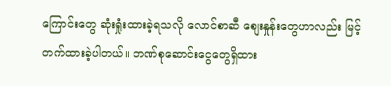ကြောင်းတွေ ဆုံးရှုံးထားခဲ့ရသလို လောင်စာဆီ စျေးနှုန်းတွေဟာလည်း မြင့်တက်ထားခဲ့ပါတယ်။ ဘဏ်စုဆောင်းငွေတွေရှိထား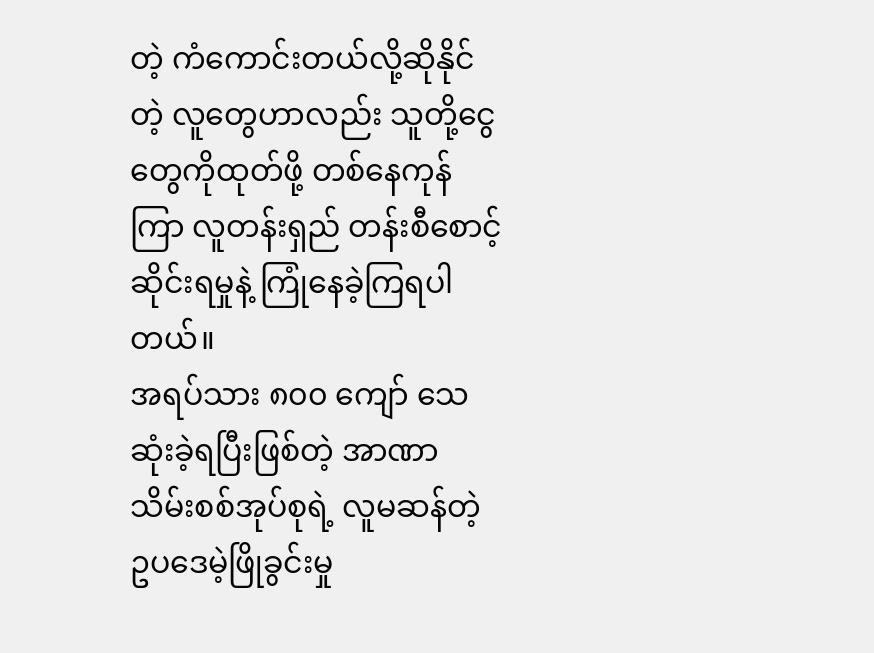တဲ့ ကံကောင်းတယ်လို့ဆိုနိုင်တဲ့ လူတွေဟာလည်း သူတို့ငွေတွေကိုထုတ်ဖို့ တစ်နေကုန်ကြာ လူတန်းရှည် တန်းစီစောင့်ဆိုင်းရမှုနဲ့ ကြုံနေခဲ့ကြရပါတယ်။
အရပ်သား ၈၀၀ ကျော် သေဆုံးခဲ့ရပြီးဖြစ်တဲ့ အာဏာသိမ်းစစ်အုပ်စုရဲ့ လူမဆန်တဲ့ ဥပဒေမဲ့ဖြိုခွင်းမှု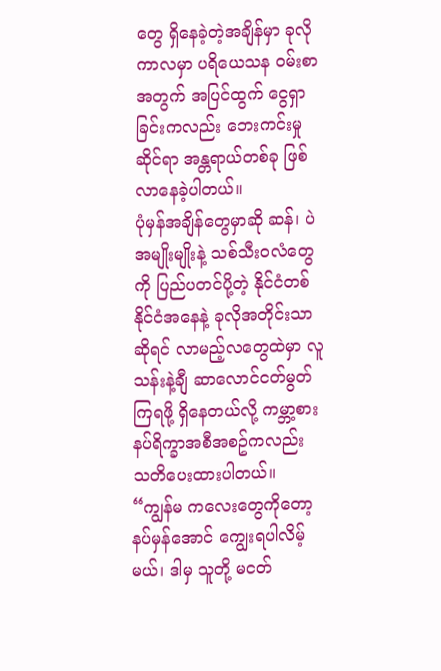တွေ ရှိနေခဲ့တဲ့အချိန်မှာ ခုလိုကာလမှာ ပရိယေသန ၀မ်းစာအတွက် အပြင်ထွက် ငွေရှာခြင်းကလည်း ဘေးကင်းမှုဆိုင်ရာ အန္တရာယ်တစ်ခု ဖြစ်လာနေခဲ့ပါတယ်။
ပုံမှန်အချိန်တွေမှာဆို ဆန်၊ ပဲ အမျိုးမျိုးနဲ့ သစ်သီး၀လံတွေကို ပြည်ပတင်ပို့တဲ့ နိုင်ငံတစ်နိုင်ငံအနေနဲ့ ခုလိုအတိုင်းသာဆိုရင် လာမည့်လတွေထဲမှာ လူသန်းနဲ့ချီ ဆာလောင်ငတ်မွတ်ကြရဖို့ ရှိနေတယ်လို့ ကမ္ဘာ့စားနပ်ရိက္ခာအစီအစဥ်ကလည်း သတိပေးထားပါတယ်။
“ကျွန်မ ကလေးတွေကိုတော့ နပ်မှန်အောင် ကျွေးရပါလိမ့်မယ်၊ ဒါမှ သူတို့ မငတ်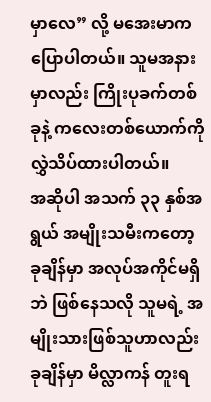မှာလေ” လို့ မအေးမာက ပြောပါတယ်။ သူမအနားမှာလည်း ကြိုးပုခက်တစ်ခုနဲ့ ကလေးတစ်ယောက်ကို လွှဲသိပ်ထားပါတယ်။
အဆိုပါ အသက် ၃၃ နှစ်အရွယ် အမျိုးသမီးကတော့ ခုချိန်မှာ အလုပ်အကိုင်မရှိဘဲ ဖြစ်နေသလို သူမရဲ့ အမျိုးသားဖြစ်သူဟာလည်း ခုချိန်မှာ မိလ္လာကန် တူးရ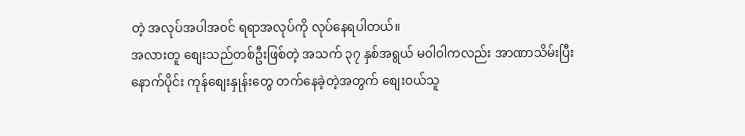တဲ့ အလုပ်အပါအ၀င် ရရာအလုပ်ကို လုပ်နေရပါတယ်။
အလားတူ စျေးသည်တစ်ဦးဖြစ်တဲ့ အသက် ၃၇ နှစ်အရွယ် မ၀ါ၀ါကလည်း အာဏာသိမ်းပြီးနောက်ပိုင်း ကုန်စျေးနှုန်းတွေ တက်နေခဲ့တဲ့အတွက် စျေး၀ယ်သူ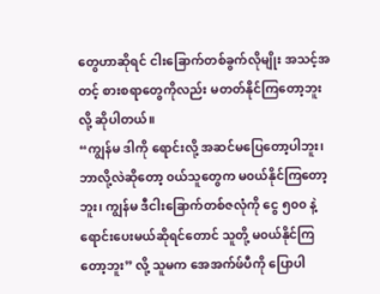တွေဟာဆိုရင် ငါးခြောက်တစ်ခွက်လိုမျိုး အသင့်အတင့် စားစရာတွေကိုလည်း မတတ်နိုင်ကြတော့ဘူးလို့ ဆိုပါတယ်။
“ကျွန်မ ဒါကို ရောင်းလို့ အဆင်မပြေတော့ပါဘူး၊ ဘာလို့လဲဆိုတော့ ၀ယ်သူတွေက မ၀ယ်နိုင်ကြတော့ဘူး၊ ကျွန်မ ဒီငါးခြောက်တစ်ဇလုံကို ငွေ ၅၀၀ နဲ့ ရောင်းပေးမယ်ဆိုရင်တောင် သူတို့ မ၀ယ်နိုင်ကြတော့ဘူး” လို့ သူမက အေအက်ဖ်ပီကို ပြောပါ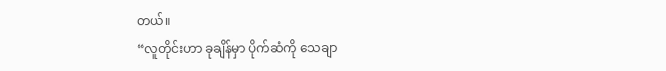တယ်။
“လူတိုင်းဟာ ခုချိန်မှာ ပိုက်ဆံကို သေချာ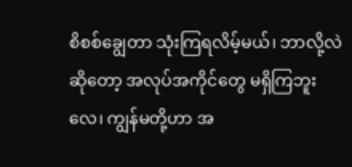စိစစ်ချွေတာ သုံးကြရလိမ့်မယ်၊ ဘာလို့လဲဆိုတော့ အလုပ်အကိုင်တွေ မရှိကြဘူးလေ၊ ကျွန်မတို့ဟာ အ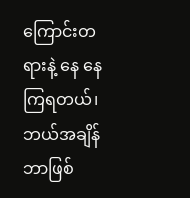ကြောင်းတရားနဲ့ နေ နေကြရတယ်၊ ဘယ်အချိန် ဘာဖြစ်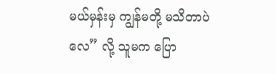မယ်မှန်းမှ ကျွန်မတို့ မသိတာပဲလေ” လို့ သူမက ပြော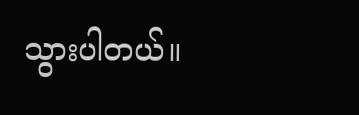သွားပါတယ်။